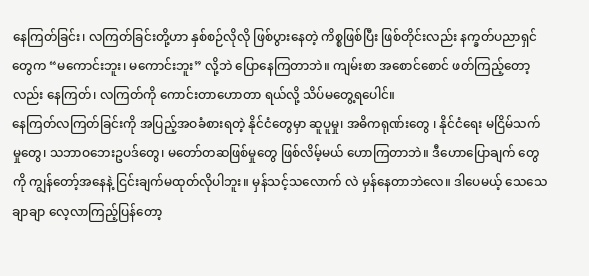နေကြတ်ခြင်း၊ လကြတ်ခြင်းတို့ဟာ နှစ်စဉ်လိုလို ဖြစ်ပွားနေတဲ့ ကိစ္စဖြစ်ပြီး ဖြစ်တိုင်းလည်း နက္ခတ်ပညာရှင်တွေက “မကောင်းဘူး၊ မကောင်းဘူး” လို့ဘဲ ပြောနေကြတာဘဲ။ ကျမ်းစာ အစောင်စောင် ဖတ်ကြည့်တော့ လည်း နေကြတ်၊ လကြတ်ကို ကောင်းတာဟောတာ ရယ်လို့ သိပ်မတွေ့ရပေါင်။
နေကြတ်လကြတ်ခြင်းကို အပြည့်အဝခံစားရတဲ့ နိုင်ငံတွေမှာ ဆူပူမှု၊ အဓိကရုဏ်းတွေ ၊ နိုင်ငံရေး မငြိမ်သက် မှုတွေ၊ သဘာဝဘေးဥပဒ်တွေ၊ မတော်တဆဖြစ်မှုတွေ ဖြစ်လိမ့်မယ် ဟောကြတာဘဲ။ ဒီဟောပြောချက် တွေကို ကျွန်တော့်အနေနဲ့ ငြင်းချက်မထုတ်လိုပါဘူး။ မှန်သင့်သလောက် လဲ မှန်နေတာဘဲလေ။ ဒါပေမယ့် သေသေချာချာ လေ့လာကြည့်ပြန်တော့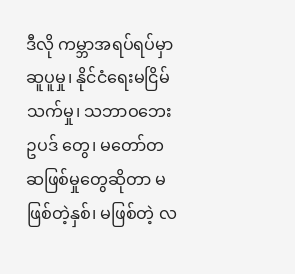ဒီလို ကမ္ဘာအရပ်ရပ်မှာ ဆူပူမှု၊ နိုင်ငံရေးမငြိမ်သက်မှု၊ သဘာဝဘေးဥပဒ် တွေ၊ မတော်တဆဖြစ်မှုတွေဆိုတာ မဖြစ်တဲ့နှစ်၊ မဖြစ်တဲ့ လ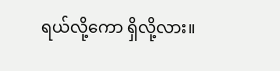ရယ်လို့ကော ရှိလို့လား။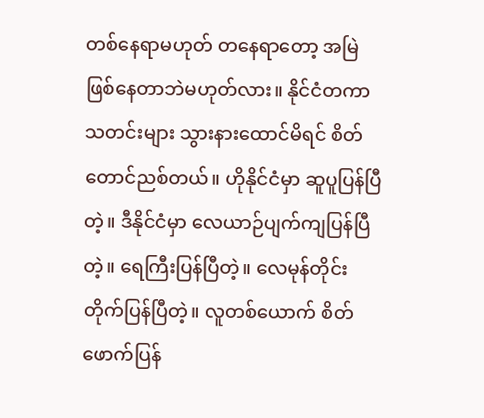တစ်နေရာမဟုတ် တနေရာတော့ အမြဲဖြစ်နေတာဘဲမဟုတ်လား။ နိုင်ငံတကာ သတင်းများ သွားနားထောင်မိရင် စိတ်တောင်ညစ်တယ်။ ဟိုနိုင်ငံမှာ ဆူပူပြန်ပြီတဲ့။ ဒီနိုင်ငံမှာ လေယာဉ်ပျက်ကျပြန်ပြီတဲ့။ ရေကြီးပြန်ပြီတဲ့။ လေမုန်တိုင်း တိုက်ပြန်ပြီတဲ့။ လူတစ်ယောက် စိတ်ဖောက်ပြန်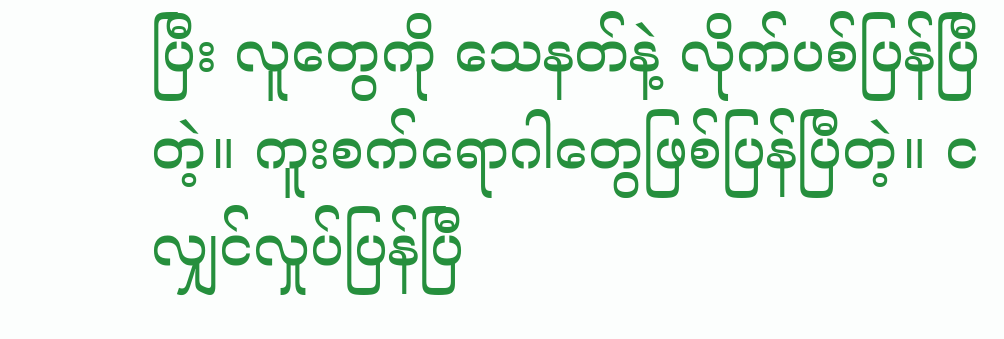ပြီး လူတွေကို သေနတ်နဲ့ လိုက်ပစ်ပြန်ပြီတဲ့။ ကူးစက်ရောဂါတွေဖြစ်ပြန်ပြီတဲ့။ ငလျှင်လှုပ်ပြန်ပြီ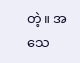တဲ့။ အသေ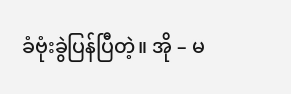ခံဗုံးခွဲပြန်ပြီတဲ့။ အို – မ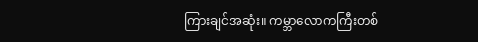ကြားချင်အဆုံး။ ကမ္ဘာလောကကြီးတစ်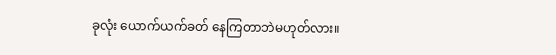ခုလုံး ယောက်ယက်ခတ် နေကြတာဘဲမဟုတ်လား။